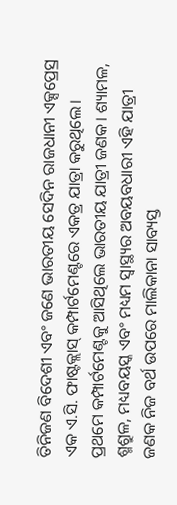ତିନିଜଣ ବିଦେଶୀ ଏବଂ ଜଣେ ଭାରତୀୟ ସେଦିନ ରାଜଧାନୀ ଏକ୍ସପ୍ରେସ୍ର ଏକ ଏ.ସି. ଫାଷ୍ଟକ୍ଲାସ୍ କମ୍ପାର୍ଟମେଣ୍ଟରେ ଏକତ୍ର ଯାତ୍ରା କରୁଥିଲେ।
ପ୍ରଥମେ କମ୍ପାର୍ଟମେଣ୍ଟକୁ ଆସିଥିଲେ ଭାରତୀୟ ଯାତ୍ରୀ ଜଣକ। ଶ୍ୟାମଳ, ଶ୍ମଶ୍ରୁଳ, ମଧ୍ୟବୟସ୍କ ଏବଂ ମଧ୍ୟମ ସ୍ବାସ୍ଥ୍ୟର ଅବୟବଧାରୀ ଏହି ଯାତ୍ରୀ ଜଣକ ନିଜ ବର୍ଥ ଉପରେ ମାଲିକାନା ସାବ୍ୟସ୍ତ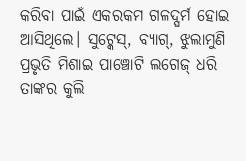କରିବା ପାଇଁ ଏକରକମ ଗଳଦ୍ଘର୍ମ ହୋଇ ଆସିଥିଲେ। ସୁଟ୍କେସ୍, ବ୍ୟାଗ୍, ଝୁଲାମୁଣି ପ୍ରଭୃତି ମିଶାଇ ପାଞ୍ଚୋଟି ଲଗେଜ୍ ଧରି ତାଙ୍କର କୁଲି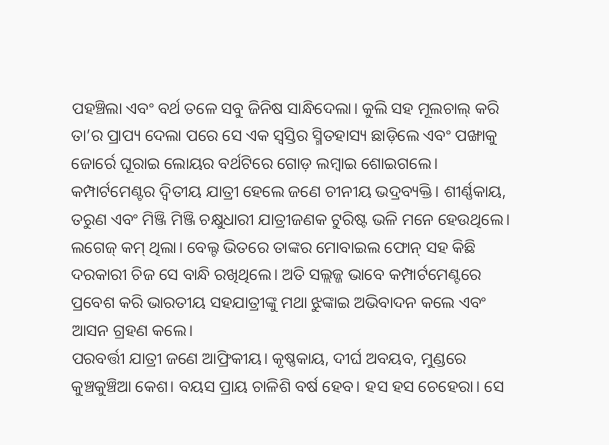ପହଞ୍ଚିଲା ଏବଂ ବର୍ଥ ତଳେ ସବୁ ଜିନିଷ ସାନ୍ଧିଦେଲା। କୁଲି ସହ ମୂଲଚାଲ୍ କରି ତା’ର ପ୍ରାପ୍ୟ ଦେଲା ପରେ ସେ ଏକ ସ୍ବସ୍ତିର ସ୍ମିତହାସ୍ୟ ଛାଡ଼ିଲେ ଏବଂ ପଙ୍ଖାକୁ ଜୋର୍ରେ ଘୂରାଇ ଲୋୟର ବର୍ଥଟିରେ ଗୋଡ଼ ଲମ୍ବାଇ ଶୋଇଗଲେ।
କମ୍ପାର୍ଟମେଣ୍ଟର ଦ୍ବିତୀୟ ଯାତ୍ରୀ ହେଲେ ଜଣେ ଚୀନୀୟ ଭଦ୍ରବ୍ୟକ୍ତି। ଶୀର୍ଣ୍ଣକାୟ, ତରୁଣ ଏବଂ ମିଞ୍ଜି ମିଞ୍ଜି ଚକ୍ଷୁଧାରୀ ଯାତ୍ରୀଜଣକ ଟୁରିଷ୍ଟ ଭଳି ମନେ ହେଉଥିଲେ। ଲଗେଜ୍ କମ୍ ଥିଲା। ବେଲ୍ଟ ଭିତରେ ତାଙ୍କର ମୋବାଇଲ ଫୋନ୍ ସହ କିଛି ଦରକାରୀ ଚିଜ ସେ ବାନ୍ଧି ରଖିଥିଲେ। ଅତି ସଲ୍ଲଜ୍ଜ ଭାବେ କମ୍ପାର୍ଟମେଣ୍ଟରେ ପ୍ରବେଶ କରି ଭାରତୀୟ ସହଯାତ୍ରୀଙ୍କୁ ମଥା ଝୁଙ୍କାଇ ଅଭିବାଦନ କଲେ ଏବଂ ଆସନ ଗ୍ରହଣ କଲେ।
ପରବର୍ତ୍ତୀ ଯାତ୍ରୀ ଜଣେ ଆଫ୍ରିକୀୟ। କୃଷ୍ଣକାୟ, ଦୀର୍ଘ ଅବୟବ, ମୁଣ୍ଡରେ କୁଞ୍ଚକୁଞ୍ଚିଆ କେଶ। ବୟସ ପ୍ରାୟ ଚାଳିଶି ବର୍ଷ ହେବ। ହସ ହସ ଚେହେରା। ସେ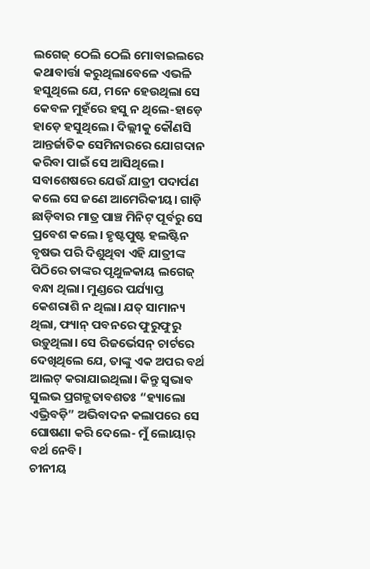ଲଗେଜ୍ ଠେଲି ଠେଲି ମୋବାଇଲରେ କଥାବାର୍ତ୍ତା କରୁଥିଲାବେଳେ ଏଭଳି ହସୁଥିଲେ ଯେ, ମନେ ହେଉଥିଲା ସେ କେବଳ ମୁହଁରେ ହସୁ ନ ଥିଲେ-ହାଡ଼େ ହାଡ଼େ ହସୁଥିଲେ। ଦିଲ୍ଲୀକୁ କୌଣସି ଆନ୍ତର୍ଜାତିକ ସେମିନାରରେ ଯୋଗଦାନ କରିବା ପାଇଁ ସେ ଆସିଥିଲେ।
ସବାଶେଷରେ ଯେଉଁ ଯାତ୍ରୀ ପଦାର୍ପଣ କଲେ ସେ ଜଣେ ଆମେରିକୀୟ। ଗାଡ଼ି ଛାଡ଼ିବାର ମାତ୍ର ପାଞ୍ଚ ମିନିଟ୍ ପୂର୍ବରୁ ସେ ପ୍ରବେଶ କଲେ। ହୃଷ୍ଟପୁଷ୍ଟ ହଲଷ୍ଟିନ ବୃଷଭ ପରି ଦିଶୁଥିବା ଏହି ଯାତ୍ରୀଙ୍କ ପିଠିରେ ତାଙ୍କର ପୃଥୁଳକାୟ ଲଗେଜ୍ ବନ୍ଧା ଥିଲା। ମୁଣ୍ଡରେ ପର୍ଯ୍ୟାପ୍ତ କେଶରାଶି ନ ଥିଲା। ଯତ୍ ସାମାନ୍ୟ ଥିଲା, ଫ୍ୟାନ୍ ପବନରେ ଫୁରୁଫୁରୁ ଉଡ଼ୁଥିଲା। ସେ ରିଜର୍ଭେସନ୍ ଚାର୍ଟରେ ଦେଖିଥିଲେ ଯେ, ତାଙ୍କୁ ଏକ ଅପର ବର୍ଥ ଆଲଟ୍ କରାଯାଇଥିଲା। କିନ୍ତୁ ସ୍ବଭାବ ସୁଲଭ ପ୍ରଗଳ୍ଭତାବଶତଃ “ହ୍ୟାଲୋ ଏଭ୍ରିବଡ଼ି” ଅଭିବାଦନ କଲାପରେ ସେ ଘୋଷଣା କରି ଦେଲେ- ମୁଁ ଲୋୟାର୍ ବର୍ଥ ନେବି।
ଚୀନୀୟ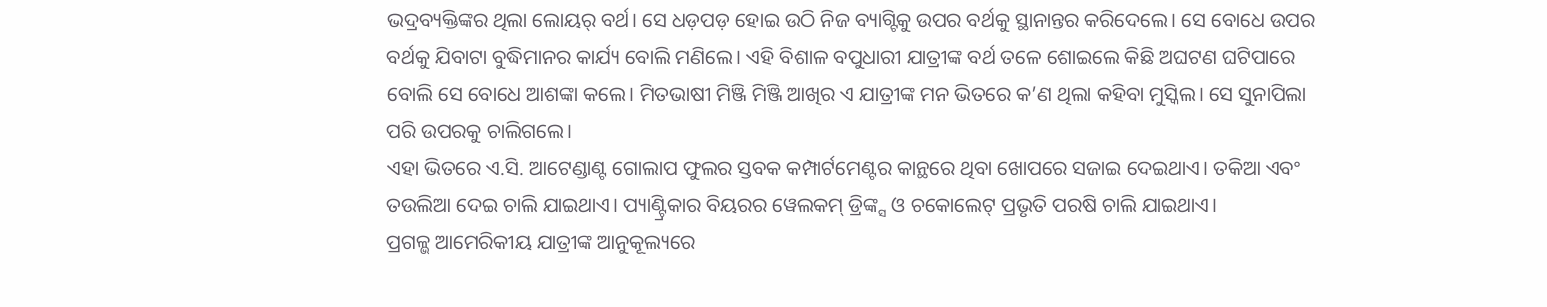ଭଦ୍ରବ୍ୟକ୍ତିଙ୍କର ଥିଲା ଲୋୟର୍ ବର୍ଥ। ସେ ଧଡ଼ପଡ଼ ହୋଇ ଉଠି ନିଜ ବ୍ୟାଗ୍ଟିକୁ ଉପର ବର୍ଥକୁ ସ୍ଥାନାନ୍ତର କରିଦେଲେ। ସେ ବୋଧେ ଉପର ବର୍ଥକୁ ଯିବାଟା ବୁଦ୍ଧିମାନର କାର୍ଯ୍ୟ ବୋଲି ମଣିଲେ। ଏହି ବିଶାଳ ବପୁଧାରୀ ଯାତ୍ରୀଙ୍କ ବର୍ଥ ତଳେ ଶୋଇଲେ କିଛି ଅଘଟଣ ଘଟିପାରେ ବୋଲି ସେ ବୋଧେ ଆଶଙ୍କା କଲେ। ମିତଭାଷୀ ମିଞ୍ଜି ମିଞ୍ଜି ଆଖିର ଏ ଯାତ୍ରୀଙ୍କ ମନ ଭିତରେ କ’ଣ ଥିଲା କହିବା ମୁସ୍କିଲ। ସେ ସୁନାପିଲା ପରି ଉପରକୁ ଚାଲିଗଲେ।
ଏହା ଭିତରେ ଏ.ସି. ଆଟେଣ୍ଡାଣ୍ଟ ଗୋଲାପ ଫୁଲର ସ୍ତବକ କମ୍ପାର୍ଟମେଣ୍ଟର କାନ୍ଥରେ ଥିବା ଖୋପରେ ସଜାଇ ଦେଇଥାଏ। ତକିଆ ଏବଂ ତଉଲିଆ ଦେଇ ଚାଲି ଯାଇଥାଏ। ପ୍ୟାଣ୍ଟ୍ରିକାର ବିୟରର ୱେଲକମ୍ ଡ୍ରିଙ୍କ୍ସ ଓ ଚକୋଲେଟ୍ ପ୍ରଭୃତି ପରଷି ଚାଲି ଯାଇଥାଏ।
ପ୍ରଗଳ୍ଭ ଆମେରିକୀୟ ଯାତ୍ରୀଙ୍କ ଆନୁକୂଲ୍ୟରେ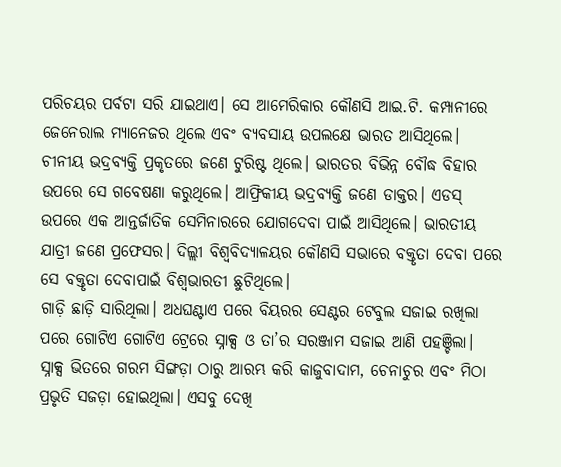ପରିଚୟର ପର୍ବଟା ସରି ଯାଇଥାଏ। ସେ ଆମେରିକାର କୌଣସି ଆଇ.ଟି. କମ୍ପାନୀରେ ଜେନେରାଲ ମ୍ୟାନେଜର ଥିଲେ ଏବଂ ବ୍ୟବସାୟ ଉପଲକ୍ଷେ ଭାରତ ଆସିଥିଲେ। ଚୀନୀୟ ଭଦ୍ରବ୍ୟକ୍ତି ପ୍ରକୃତରେ ଜଣେ ଟୁରିଷ୍ଟ ଥିଲେ। ଭାରତର ବିଭିନ୍ନ ବୌଦ୍ଧ ବିହାର ଉପରେ ସେ ଗବେଷଣା କରୁଥିଲେ। ଆଫ୍ରିକୀୟ ଭଦ୍ରବ୍ୟକ୍ତି ଜଣେ ଡାକ୍ତର। ଏଡସ୍ ଉପରେ ଏକ ଆନ୍ତର୍ଜାତିକ ସେମିନାରରେ ଯୋଗଦେବା ପାଇଁ ଆସିଥିଲେ। ଭାରତୀୟ ଯାତ୍ରୀ ଜଣେ ପ୍ରଫେସର। ଦିଲ୍ଲୀ ବିଶ୍ବବିଦ୍ୟାଳୟର କୌଣସି ସଭାରେ ବକ୍ତୃତା ଦେବା ପରେ ସେ ବକ୍ତୃତା ଦେବାପାଇଁ ବିଶ୍ବଭାରତୀ ଛୁଟିଥିଲେ।
ଗାଡ଼ି ଛାଡ଼ି ସାରିଥିଲା। ଅଧଘଣ୍ଟାଏ ପରେ ବିୟରର ସେଣ୍ଟର ଟେବୁଲ ସଜାଇ ରଖିଲା ପରେ ଗୋଟିଏ ଗୋଟିଏ ଟ୍ରେରେ ସ୍ନାକ୍ସ ଓ ତା’ର ସରଞ୍ଜାମ ସଜାଇ ଆଣି ପହଞ୍ଚିଲା। ସ୍ନାକ୍ସ ଭିତରେ ଗରମ ସିଙ୍ଗଡ଼ା ଠାରୁ ଆରମ୍ଭ କରି କାଜୁବାଦାମ, ଚେନାଚୁର ଏବଂ ମିଠା ପ୍ରଭୃତି ସଜଡ଼ା ହୋଇଥିଲା। ଏସବୁ ଦେଖି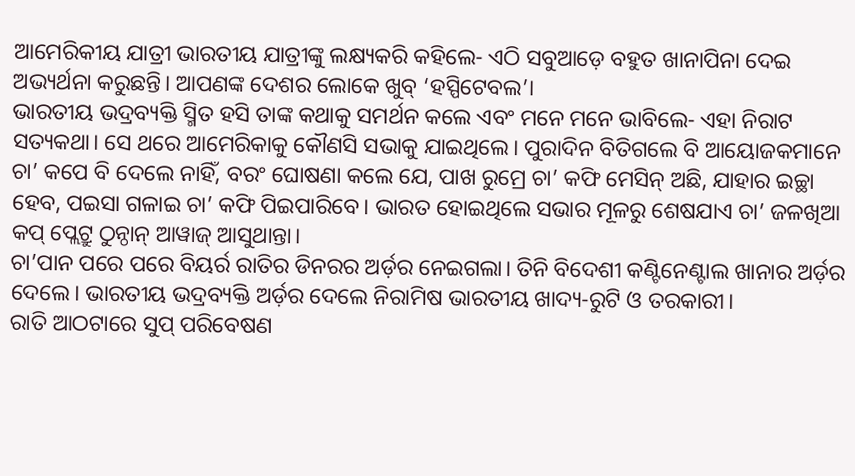ଆମେରିକୀୟ ଯାତ୍ରୀ ଭାରତୀୟ ଯାତ୍ରୀଙ୍କୁ ଲକ୍ଷ୍ୟକରି କହିଲେ- ଏଠି ସବୁଆଡ଼େ ବହୁତ ଖାନାପିନା ଦେଇ ଅଭ୍ୟର୍ଥନା କରୁଛନ୍ତି। ଆପଣଙ୍କ ଦେଶର ଲୋକେ ଖୁବ୍ ‘ହସ୍ପିଟେବଲ’।
ଭାରତୀୟ ଭଦ୍ରବ୍ୟକ୍ତି ସ୍ମିତ ହସି ତାଙ୍କ କଥାକୁ ସମର୍ଥନ କଲେ ଏବଂ ମନେ ମନେ ଭାବିଲେ- ଏହା ନିରାଟ ସତ୍ୟକଥା। ସେ ଥରେ ଆମେରିକାକୁ କୌଣସି ସଭାକୁ ଯାଇଥିଲେ। ପୁରାଦିନ ବିତିଗଲେ ବି ଆୟୋଜକମାନେ ଚା’ କପେ ବି ଦେଲେ ନାହିଁ, ବରଂ ଘୋଷଣା କଲେ ଯେ, ପାଖ ରୁମ୍ରେ ଚା’ କଫି ମେସିନ୍ ଅଛି, ଯାହାର ଇଚ୍ଛା ହେବ, ପଇସା ଗଳାଇ ଚା’ କଫି ପିଇପାରିବେ। ଭାରତ ହୋଇଥିଲେ ସଭାର ମୂଳରୁ ଶେଷଯାଏ ଚା’ ଜଳଖିଆ କପ୍ ପ୍ଲେଟ୍ରୁ ଠୁନ୍ଠାନ୍ ଆୱାଜ୍ ଆସୁଥାନ୍ତା।
ଚା’ପାନ ପରେ ପରେ ବିୟର୍ର ରାତିର ଡିନରର ଅର୍ଡ଼ର ନେଇଗଲା। ତିନି ବିଦେଶୀ କଣ୍ଟିନେଣ୍ଟାଲ ଖାନାର ଅର୍ଡ଼ର ଦେଲେ। ଭାରତୀୟ ଭଦ୍ରବ୍ୟକ୍ତି ଅର୍ଡ଼ର ଦେଲେ ନିରାମିଷ ଭାରତୀୟ ଖାଦ୍ୟ-ରୁଟି ଓ ତରକାରୀ।
ରାତି ଆଠଟାରେ ସୁପ୍ ପରିବେଷଣ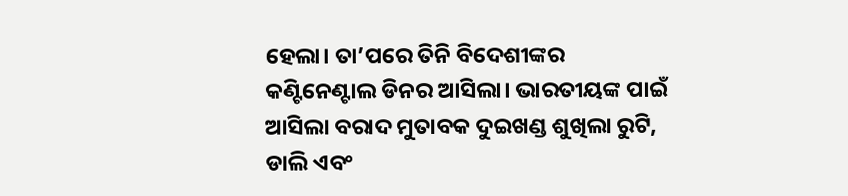ହେଲା। ତା’ପରେ ତିନି ବିଦେଶୀଙ୍କର କଣ୍ଟିନେଣ୍ଟାଲ ଡିନର ଆସିଲା। ଭାରତୀୟଙ୍କ ପାଇଁ ଆସିଲା ବରାଦ ମୁତାବକ ଦୁଇଖଣ୍ଡ ଶୁଖିଲା ରୁଟି, ଡାଲି ଏବଂ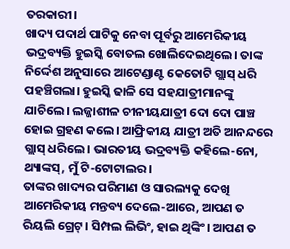ତରକାରୀ।
ଖାଦ୍ୟ ପଦାର୍ଥ ପାଟିକୁ ନେବା ପୂର୍ବରୁ ଆମେରିକୀୟ ଭଦ୍ରବ୍ୟକ୍ତି ହୁଇସ୍କି ବୋତଲ ଖୋଲିଦେଇଥିଲେ। ତାଙ୍କ ନିର୍ଦ୍ଦେଶ ଅନୁସାରେ ଆଟେଣ୍ଡାଣ୍ଟ କେତୋଟି ଗ୍ଲାସ୍ ଧରି ପହଞ୍ଚିଗଲା। ହୁଇସ୍କି ଢାଳି ସେ ସହଯାତ୍ରୀମାନଙ୍କୁ ଯାଚିଲେ। ଲଜ୍ଜାଶୀଳ ଚୀନୀୟଯାତ୍ରୀ ଦୋ ଦୋ ପାଞ୍ଚ ହୋଇ ଗ୍ରହଣ କଲେ। ଆଫ୍ରିକୀୟ ଯାତ୍ରୀ ଅତି ଆନନ୍ଦରେ ଗ୍ଲାସ୍ ଧରିଲେ। ଭାରତୀୟ ଭଦ୍ରବ୍ୟକ୍ତି କହିଲେ-ନୋ, ଥ୍ୟାଙ୍କସ୍, ମୁଁ ଟି-ଟୋଟାଲର।
ତାଙ୍କର ଖାଦ୍ୟର ପରିମାଣ ଓ ସାରଲ୍ୟକୁ ଦେଖି ଆମେରିକୀୟ ମନ୍ତବ୍ୟ ଦେଲେ-ଆରେ, ଆପଣ ତ ରିୟଲି ଗ୍ରେଟ୍। ସିମ୍ପଲ ଲିଭିଂ, ହାଇ ଥିଙ୍କିଂ। ଆପଣ ତ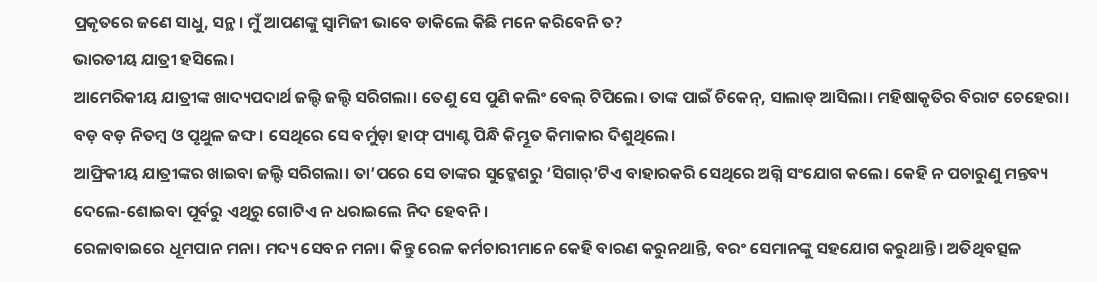ପ୍ରକୃତରେ ଜଣେ ସାଧୁ, ସନ୍ଥ। ମୁଁ ଆପଣଙ୍କୁ ସ୍ବାମିଜୀ ଭାବେ ଡାକିଲେ କିଛି ମନେ କରିବେନି ତ?
ଭାରତୀୟ ଯାତ୍ରୀ ହସିଲେ।
ଆମେରିକୀୟ ଯାତ୍ରୀଙ୍କ ଖାଦ୍ୟପଦାର୍ଥ ଜଲ୍ଦି ଜଲ୍ଦି ସରିଗଲା। ତେଣୁ ସେ ପୁଣି କଲିଂ ବେଲ୍ ଟିପିଲେ। ତାଙ୍କ ପାଇଁ ଚିକେନ୍, ସାଲାଡ୍ ଆସିଲା। ମହିଷାକୃତିର ବିରାଟ ଚେହେରା। ବଡ଼ ବଡ଼ ନିତମ୍ବ ଓ ପୃଥୁଳ ଜଙ୍ଘ। ସେଥିରେ ସେ ବର୍ମୁଡ଼ା ହାଫ୍ ପ୍ୟାଣ୍ଟ ପିନ୍ଧି କିମ୍ଭୂତ କିମାକାର ଦିଶୁଥିଲେ।
ଆଫ୍ରିକୀୟ ଯାତ୍ରୀଙ୍କର ଖାଇବା ଜଲ୍ଦି ସରିଗଲା। ତା’ପରେ ସେ ତାଙ୍କର ସୁଟ୍କେଶରୁ ‘ସିଗାର୍’ଟିଏ ବାହାରକରି ସେଥିରେ ଅଗ୍ନି ସଂଯୋଗ କଲେ। କେହି ନ ପଚାରୁଣୁ ମନ୍ତବ୍ୟ ଦେଲେ-ଶୋଇବା ପୂର୍ବରୁ ଏଥିରୁ ଗୋଟିଏ ନ ଧରାଇଲେ ନିଦ ହେବନି।
ରେଳାବାଇରେ ଧୂମପାନ ମନା। ମଦ୍ୟ ସେବନ ମନା। କିନ୍ତୁ ରେଳ କର୍ମଚାରୀମାନେ କେହି ବାରଣ କରୁନଥାନ୍ତି, ବରଂ ସେମାନଙ୍କୁ ସହଯୋଗ କରୁଥାନ୍ତି। ଅତିଥିବତ୍ସଳ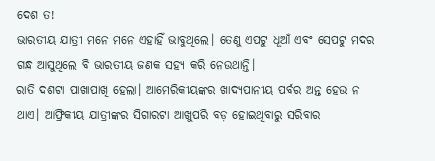ଦେଶ ତ!
ଭାରତୀୟ ଯାତ୍ରୀ ମନେ ମନେ ଏହାହିଁ ଭାବୁଥିଲେ। ତେଣୁ ଏପଟୁ ଧୂଆଁ ଏବଂ ସେପଟୁ ମଦର ଗନ୍ଧ ଆସୁଥିଲେ ବି ଭାରତୀୟ ଜଣକ ସହ୍ୟ କରି ନେଉଥାନ୍ତି।
ରାତି ଦଶଟା ପାଖାପାଖି ହେଲା। ଆମେରିକୀୟଙ୍କର ଖାଦ୍ୟପାନୀୟ ପର୍ବର ଅନ୍ତ ହେଉ ନ ଥାଏ। ଆଫ୍ରିକୀୟ ଯାତ୍ରୀଙ୍କର ସିଗାରଟା ଆଖୁପରି ବଡ଼ ହୋଇଥିବାରୁ ସରିବାର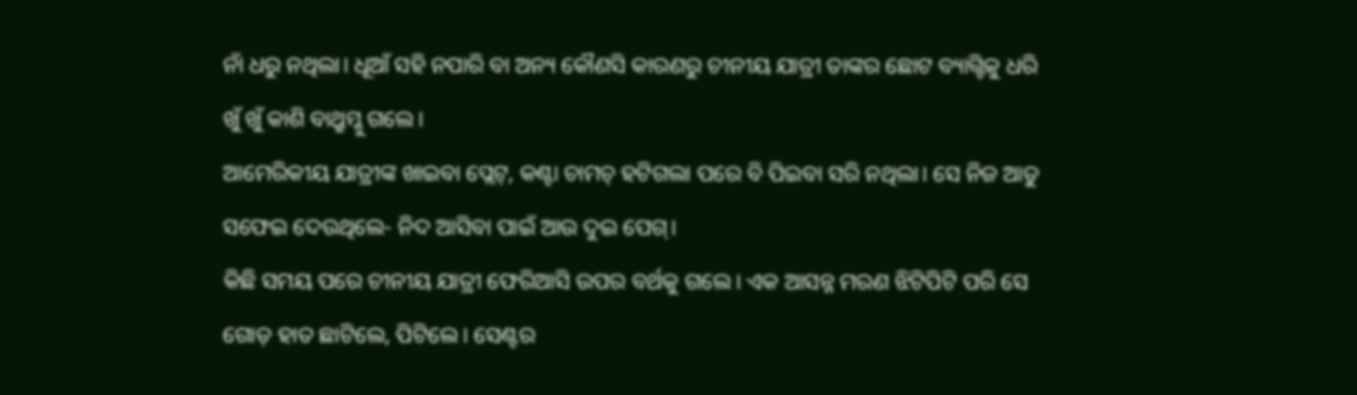ନାଁ ଧରୁ ନଥିଲା। ଧୂଆଁ ସହି ନପାରି ବା ଅନ୍ୟ କୌଣସି କାରଣରୁ ଚୀନୀୟ ଯାତ୍ରୀ ତାଙ୍କର ଛୋଟ ବ୍ୟାଗ୍ଟିକୁ ଧରି ଖୁଁ ଖୁଁ କାଶି ବାଥ୍ରୁମ୍କୁ ଗଲେ।
ଆମେରିକୀୟ ଯାତ୍ରୀଙ୍କ ଖାଇବା ପ୍ଲେଟ୍, କଣ୍ଟା ଚାମଚ୍ ହଟିଗଲା ପରେ ବି ପିଇବା ସରି ନଥିଲା। ସେ ନିଜ ଆଡୁ ସଫେଇ ଦେଉଥିଲେ- ନିଦ ଆସିବା ପାଇଁ ଆଉ ଦୁଇ ପେଗ୍।
କିଛି ସମୟ ପରେ ଚୀନୀୟ ଯାତ୍ରୀ ଫେରିଆସି ଉପର ବର୍ଥକୁ ଗଲେ। ଏକ ଆସନ୍ନ ମରଣ ଝିଟିପିଟି ପରି ସେ ଗୋଡ଼ ହାତ ଛାଟିଲେ, ପିଟିଲେ। ସେଣ୍ଟର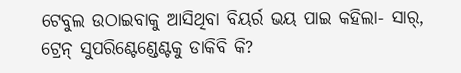ଟେବୁଲ ଉଠାଇବାକୁ ଆସିଥିବା ବିୟର୍ର ଭୟ ପାଇ କହିଲା- ସାର୍, ଟ୍ରେନ୍ ସୁପରିଣ୍ଟେଣ୍ଡେଣ୍ଟକୁ ଡାକିବି କି?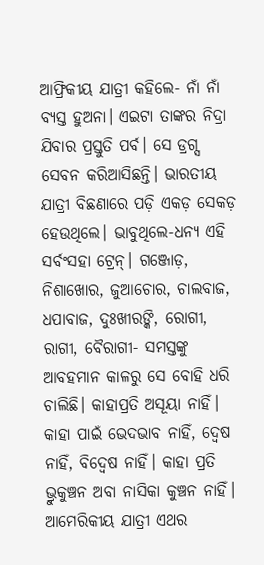ଆଫ୍ରିକୀୟ ଯାତ୍ରୀ କହିଲେ- ନାଁ ନାଁ ବ୍ୟସ୍ତ ହୁଅନା। ଏଇଟା ତାଙ୍କର ନିଦ୍ରା ଯିବାର ପ୍ରସ୍ତୁତି ପର୍ବ। ସେ ଡ୍ରଗ୍ସ ସେବନ କରିଆସିଛନ୍ତି। ଭାରତୀୟ ଯାତ୍ରୀ ବିଛଣାରେ ପଡ଼ି ଏକଡ଼ ସେକଡ଼ ହେଉଥିଲେ। ଭାବୁଥିଲେ-ଧନ୍ୟ ଏହି ସର୍ବଂସହା ଟ୍ରେନ୍। ଗଞ୍ଜୋଡ଼, ନିଶାଖୋର, ଜୁଆଚୋର, ଚାଲବାଜ, ଧପାବାଜ, ଦୁଃଖୀରଙ୍କି, ରୋଗୀ, ରାଗୀ, ବୈରାଗୀ- ସମସ୍ତଙ୍କୁ ଆବହମାନ କାଳରୁ ସେ ବୋହି ଧରି ଚାଲିଛି। କାହାପ୍ରତି ଅସୂୟା ନାହିଁ। କାହା ପାଇଁ ଭେଦଭାବ ନାହିଁ, ଦ୍ବେଷ ନାହିଁ, ବିଦ୍ବେଷ ନାହିଁ। କାହା ପ୍ରତି ଭ୍ରୁକୁଞ୍ଚନ ଅବା ନାସିକା କୁଞ୍ଚନ ନାହିଁ। ଆମେରିକୀୟ ଯାତ୍ରୀ ଏଥର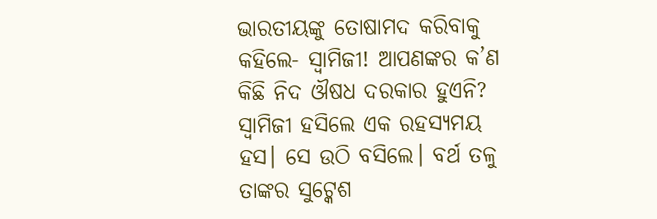ଭାରତୀୟଙ୍କୁ ତୋଷାମଦ କରିବାକୁ କହିଲେ- ସ୍ବାମିଜୀ! ଆପଣଙ୍କର କ’ଣ କିଛି ନିଦ ଔଷଧ ଦରକାର ହୁଏନି?
ସ୍ବାମିଜୀ ହସିଲେ ଏକ ରହସ୍ୟମୟ ହସ। ସେ ଉଠି ବସିଲେ। ବର୍ଥ ତଳୁ ତାଙ୍କର ସୁଟ୍କେଶ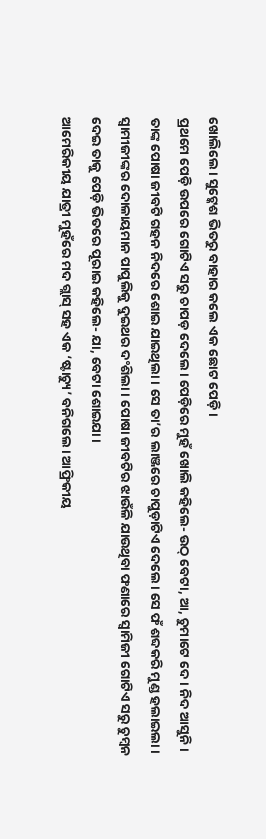ଖୋଲିଲେ। ସୁଟ୍କେଶ ଭିତରୁ ବାହାର କଲେ ଏକ ଛୋଟ ପେଡ଼ି।
ପ୍ରଥମେ ପେଡ଼ି ଉପରେ ଗୋଟିଏ ସରୁ ଚାପଡ଼ ଦେଲେ। ପେଡ଼ିରେ ମୁହଁ ଖୋଲି କହିଲେ- ଉଠ୍ ବେଟା, ଆ, ଚୁମାଟେ ଦେ। ନିଦ ଆସୁନି।
ତାଙ୍କ ପୋଷା ଜୀବଟି ଗହନ ନିଦରେ ଶୋଇ ଯାଇଥିଲା। ସେ ତା’ର ଲାଞ୍ଜରେ ଚାପୁଡ଼ାଟିଏ ଦେଲେ। ସେ ଫଁ ଶବ୍ଦକରି ମୁଣ୍ଡ ହଲାଇଲା। ସ୍ବାମୀଜୀଙ୍କର ଦୋଳାୟମାନ ପାପୁଲିକୁ ଦୁଇଥର ଦଂଶିଲା। ପୋଷା ଜୀବଟିର ଝାଉଁଳି ଯାଉଥିବା ଫଣାରେ ସ୍ବାମିଜୀ ଗୋଟିଏ ସରୁ ଚୁମ୍ବନ ଦେଇ ତାକୁ ପେଡ଼ି ଭିତରେ ପୂରାଇ କହିଲେ- ଯା, ବେଟା ଶୋଇଯା।
ଆମେରିକୀୟ ଯାତ୍ରୀ ମୁହଁରେ ମଦ ଗ୍ଲାସ୍ ସହ ଏକ ‘ଷ୍ଟାଚ୍ୟୁ’ ବନିଗଲେ। ଆଫ୍ରିକୀୟ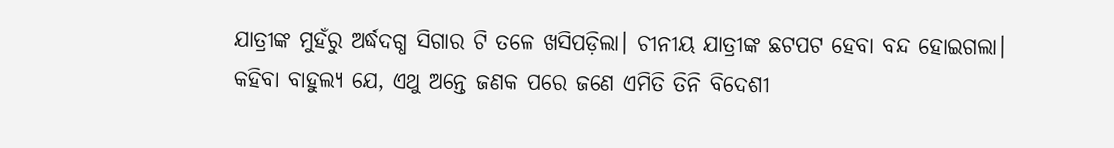ଯାତ୍ରୀଙ୍କ ମୁହଁରୁ ଅର୍ଦ୍ଧଦଗ୍ଧ ସିଗାର ଟି ତଳେ ଖସିପଡ଼ିଲା। ଚୀନୀୟ ଯାତ୍ରୀଙ୍କ ଛଟପଟ ହେବା ବନ୍ଦ ହୋଇଗଲା।
କହିବା ବାହୁଲ୍ୟ ଯେ, ଏଥୁ ଅନ୍ତେ ଜଣକ ପରେ ଜଣେ ଏମିତି ତିନି ବିଦେଶୀ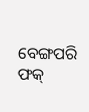ବେଙ୍ଗପରି ଫକ୍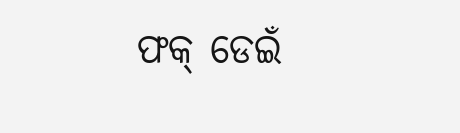ଫକ୍ ଡେଇଁ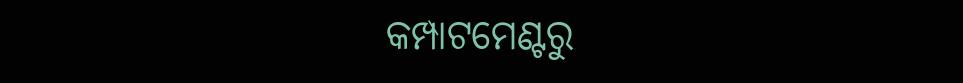କମ୍ପାଟମେଣ୍ଟରୁ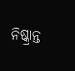ନିଷ୍କ୍ରାନ୍ତ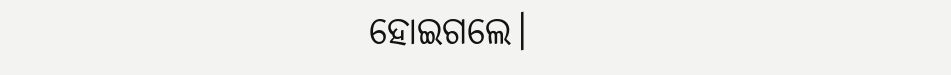ହୋଇଗଲେ।